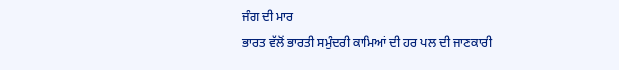ਜੰਗ ਦੀ ਮਾਰ
ਭਾਰਤ ਵੱਲੋਂ ਭਾਰਤੀ ਸਮੁੰਦਰੀ ਕਾਮਿਆਂ ਦੀ ਹਰ ਪਲ ਦੀ ਜਾਣਕਾਰੀ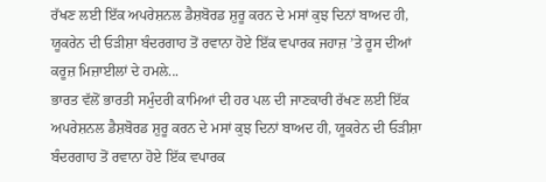ਰੱਖਣ ਲਈ ਇੱਕ ਅਪਰੇਸ਼ਨਲ ਡੈਸ਼ਬੋਰਡ ਸ਼ੁਰੂ ਕਰਨ ਦੇ ਮਸਾਂ ਕੁਝ ਦਿਨਾਂ ਬਾਅਦ ਹੀ, ਯੂਕਰੇਨ ਦੀ ਓੜੀਸ਼ਾ ਬੰਦਰਗਾਹ ਤੋਂ ਰਵਾਨਾ ਹੋਏ ਇੱਕ ਵਪਾਰਕ ਜਹਾਜ਼ ’ਤੇ ਰੂਸ ਦੀਆਂ ਕਰੂਜ਼ ਮਿਜ਼ਾਈਲਾਂ ਦੇ ਹਮਲੇ...
ਭਾਰਤ ਵੱਲੋਂ ਭਾਰਤੀ ਸਮੁੰਦਰੀ ਕਾਮਿਆਂ ਦੀ ਹਰ ਪਲ ਦੀ ਜਾਣਕਾਰੀ ਰੱਖਣ ਲਈ ਇੱਕ ਅਪਰੇਸ਼ਨਲ ਡੈਸ਼ਬੋਰਡ ਸ਼ੁਰੂ ਕਰਨ ਦੇ ਮਸਾਂ ਕੁਝ ਦਿਨਾਂ ਬਾਅਦ ਹੀ, ਯੂਕਰੇਨ ਦੀ ਓੜੀਸ਼ਾ ਬੰਦਰਗਾਹ ਤੋਂ ਰਵਾਨਾ ਹੋਏ ਇੱਕ ਵਪਾਰਕ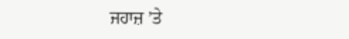ਜਹਾਜ਼ ’ਤੇ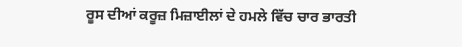ਰੂਸ ਦੀਆਂ ਕਰੂਜ਼ ਮਿਜ਼ਾਈਲਾਂ ਦੇ ਹਮਲੇ ਵਿੱਚ ਚਾਰ ਭਾਰਤੀ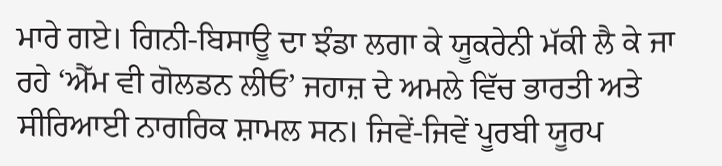ਮਾਰੇ ਗਏ। ਗਿਨੀ-ਬਿਸਾਊ ਦਾ ਝੰਡਾ ਲਗਾ ਕੇ ਯੂਕਰੇਨੀ ਮੱਕੀ ਲੈ ਕੇ ਜਾ ਰਹੇ ‘ਐੱਮ ਵੀ ਗੋਲਡਨ ਲੀਓ’ ਜਹਾਜ਼ ਦੇ ਅਮਲੇ ਵਿੱਚ ਭਾਰਤੀ ਅਤੇ ਸੀਰਿਆਈ ਨਾਗਰਿਕ ਸ਼ਾਮਲ ਸਨ। ਜਿਵੇਂ-ਜਿਵੇਂ ਪੂਰਬੀ ਯੂਰਪ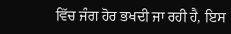ਵਿੱਚ ਜੰਗ ਹੋਰ ਭਖਦੀ ਜਾ ਰਹੀ ਹੈ, ਇਸ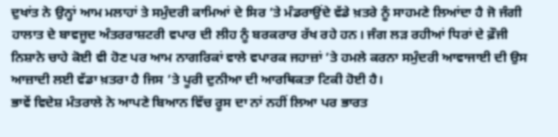ਦੁਖਾਂਤ ਨੇ ਉਨ੍ਹਾਂ ਆਮ ਮਲਾਹਾਂ ਤੇ ਸਮੁੰਦਰੀ ਕਾਮਿਆਂ ਦੇ ਸਿਰ ’ਤੇ ਮੰਡਰਾਉਂਦੇ ਵੱਡੇ ਖ਼ਤਰੇ ਨੂੰ ਸਾਹਮਣੇ ਲਿਆਂਦਾ ਹੈ ਜੋ ਜੰਗੀ ਹਾਲਾਤ ਦੇ ਬਾਵਜੂਦ ਅੰਤਰਰਾਸ਼ਟਰੀ ਵਪਾਰ ਦੀ ਲੀਹ ਨੂੰ ਬਰਕਰਾਰ ਰੱਖ ਰਹੇ ਹਨ। ਜੰਗ ਲੜ ਰਹੀਆਂ ਧਿਰਾਂ ਦੇ ਫ਼ੌਜੀ ਨਿਸ਼ਾਨੇ ਚਾਹੇ ਕੋਈ ਵੀ ਹੋਣ ਪਰ ਆਮ ਨਾਗਰਿਕਾਂ ਵਾਲੇ ਵਪਾਰਕ ਜਹਾਜ਼ਾਂ ’ਤੇ ਹਮਲੇ ਕਰਨਾ ਸਮੁੰਦਰੀ ਆਵਾਜਾਈ ਦੀ ਉਸ ਆਜ਼ਾਦੀ ਲਈ ਵੱਡਾ ਖ਼ਤਰਾ ਹੈ ਜਿਸ ’ਤੇ ਪੂਰੀ ਦੁਨੀਆ ਦੀ ਆਰਥਿਕਤਾ ਟਿਕੀ ਹੋਈ ਹੈ।
ਭਾਵੇਂ ਵਿਦੇਸ਼ ਮੰਤਰਾਲੇ ਨੇ ਆਪਣੇ ਬਿਆਨ ਵਿੱਚ ਰੂਸ ਦਾ ਨਾਂ ਨਹੀਂ ਲਿਆ ਪਰ ਭਾਰਤ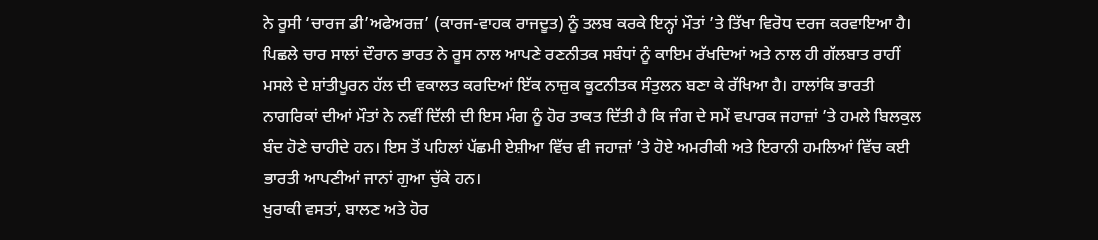ਨੇ ਰੂਸੀ ‘ਚਾਰਜ ਡੀ’ਅਫੇਅਰਜ਼’ (ਕਾਰਜ-ਵਾਹਕ ਰਾਜਦੂਤ) ਨੂੰ ਤਲਬ ਕਰਕੇ ਇਨ੍ਹਾਂ ਮੌਤਾਂ ’ਤੇ ਤਿੱਖਾ ਵਿਰੋਧ ਦਰਜ ਕਰਵਾਇਆ ਹੈ। ਪਿਛਲੇ ਚਾਰ ਸਾਲਾਂ ਦੌਰਾਨ ਭਾਰਤ ਨੇ ਰੂਸ ਨਾਲ ਆਪਣੇ ਰਣਨੀਤਕ ਸਬੰਧਾਂ ਨੂੰ ਕਾਇਮ ਰੱਖਦਿਆਂ ਅਤੇ ਨਾਲ ਹੀ ਗੱਲਬਾਤ ਰਾਹੀਂ ਮਸਲੇ ਦੇ ਸ਼ਾਂਤੀਪੂਰਨ ਹੱਲ ਦੀ ਵਕਾਲਤ ਕਰਦਿਆਂ ਇੱਕ ਨਾਜ਼ੁਕ ਕੂਟਨੀਤਕ ਸੰਤੁਲਨ ਬਣਾ ਕੇ ਰੱਖਿਆ ਹੈ। ਹਾਲਾਂਕਿ ਭਾਰਤੀ ਨਾਗਰਿਕਾਂ ਦੀਆਂ ਮੌਤਾਂ ਨੇ ਨਵੀਂ ਦਿੱਲੀ ਦੀ ਇਸ ਮੰਗ ਨੂੰ ਹੋਰ ਤਾਕਤ ਦਿੱਤੀ ਹੈ ਕਿ ਜੰਗ ਦੇ ਸਮੇਂ ਵਪਾਰਕ ਜਹਾਜ਼ਾਂ ’ਤੇ ਹਮਲੇ ਬਿਲਕੁਲ ਬੰਦ ਹੋਣੇ ਚਾਹੀਦੇ ਹਨ। ਇਸ ਤੋਂ ਪਹਿਲਾਂ ਪੱਛਮੀ ਏਸ਼ੀਆ ਵਿੱਚ ਵੀ ਜਹਾਜ਼ਾਂ ’ਤੇ ਹੋਏ ਅਮਰੀਕੀ ਅਤੇ ਇਰਾਨੀ ਹਮਲਿਆਂ ਵਿੱਚ ਕਈ ਭਾਰਤੀ ਆਪਣੀਆਂ ਜਾਨਾਂ ਗੁਆ ਚੁੱਕੇ ਹਨ।
ਖੁਰਾਕੀ ਵਸਤਾਂ, ਬਾਲਣ ਅਤੇ ਹੋਰ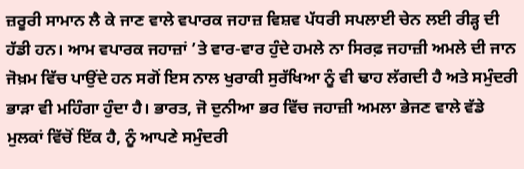ਜ਼ਰੂਰੀ ਸਾਮਾਨ ਲੈ ਕੇ ਜਾਣ ਵਾਲੇ ਵਪਾਰਕ ਜਹਾਜ਼ ਵਿਸ਼ਵ ਪੱਧਰੀ ਸਪਲਾਈ ਚੇਨ ਲਈ ਰੀੜ੍ਹ ਦੀ ਹੱਡੀ ਹਨ। ਆਮ ਵਪਾਰਕ ਜਹਾਜ਼ਾਂ ’ਤੇ ਵਾਰ-ਵਾਰ ਹੁੰਦੇ ਹਮਲੇ ਨਾ ਸਿਰਫ਼ ਜਹਾਜ਼ੀ ਅਮਲੇ ਦੀ ਜਾਨ ਜੋਖ਼ਮ ਵਿੱਚ ਪਾਉਂਦੇ ਹਨ ਸਗੋਂ ਇਸ ਨਾਲ ਖੁਰਾਕੀ ਸੁਰੱਖਿਆ ਨੂੰ ਵੀ ਢਾਹ ਲੱਗਦੀ ਹੈ ਅਤੇ ਸਮੁੰਦਰੀ ਭਾੜਾ ਵੀ ਮਹਿੰਗਾ ਹੁੰਦਾ ਹੈ। ਭਾਰਤ, ਜੋ ਦੁਨੀਆ ਭਰ ਵਿੱਚ ਜਹਾਜ਼ੀ ਅਮਲਾ ਭੇਜਣ ਵਾਲੇ ਵੱਡੇ ਮੁਲਕਾਂ ਵਿੱਚੋਂ ਇੱਕ ਹੈ, ਨੂੰ ਆਪਣੇ ਸਮੁੰਦਰੀ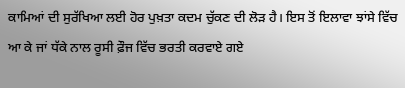ਕਾਮਿਆਂ ਦੀ ਸੁਰੱਖਿਆ ਲਈ ਹੋਰ ਪੁਖ਼ਤਾ ਕਦਮ ਚੁੱਕਣ ਦੀ ਲੋੜ ਹੈ। ਇਸ ਤੋਂ ਇਲਾਵਾ ਝਾਂਸੇ ਵਿੱਚ ਆ ਕੇ ਜਾਂ ਧੱਕੇ ਨਾਲ ਰੂਸੀ ਫ਼ੌਜ ਵਿੱਚ ਭਰਤੀ ਕਰਵਾਏ ਗਏ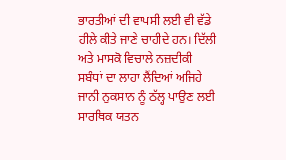ਭਾਰਤੀਆਂ ਦੀ ਵਾਪਸੀ ਲਈ ਵੀ ਵੱਡੇ ਹੀਲੇ ਕੀਤੇ ਜਾਣੇ ਚਾਹੀਦੇ ਹਨ। ਦਿੱਲੀ ਅਤੇ ਮਾਸਕੋ ਵਿਚਾਲੇ ਨਜ਼ਦੀਕੀ ਸਬੰਧਾਂ ਦਾ ਲਾਹਾ ਲੈਂਦਿਆਂ ਅਜਿਹੇ ਜਾਨੀ ਨੁਕਸਾਨ ਨੂੰ ਠੱਲ੍ਹ ਪਾਉਣ ਲਈ ਸਾਰਥਿਕ ਯਤਨ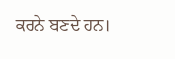ਕਰਨੇ ਬਣਦੇ ਹਨ।